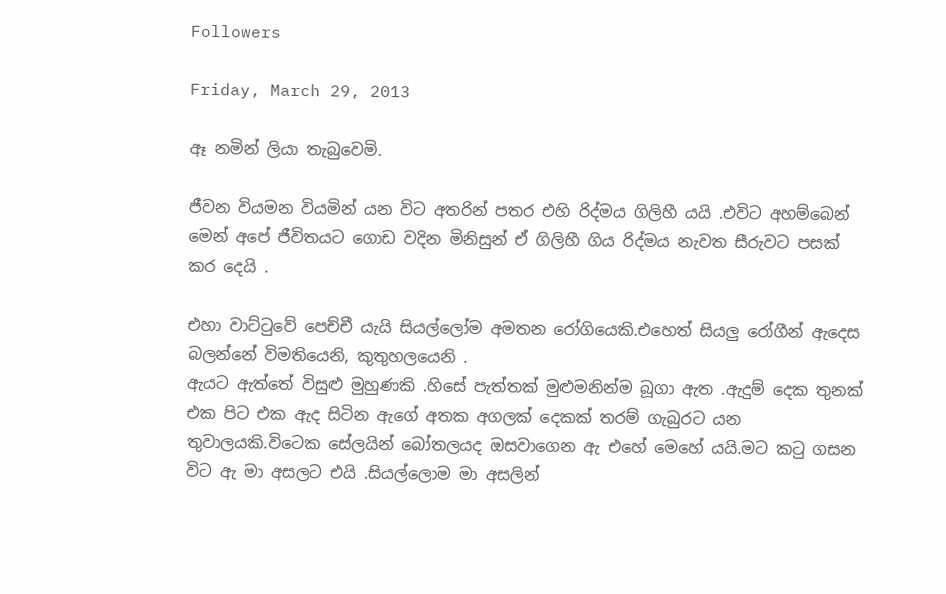Followers

Friday, March 29, 2013

ඈ නමින් ලියා තැබුවෙමි.

ජීවන වියමන වියමින් යන විට අතරින් පතර එහි රිද්මය ගිලිහී යයි .එවිට අහම්බෙන් මෙන් අපේ ජීවිතයට ගොඩ වදින මිනිසුන් ඒ ගිලිහී ගිය රිද්මය නැවත සීරුවට පසක් කර දෙයි .

එහා වාට්ටුවේ පෙච්චී යැයි සියල්ලෝම අමතන රෝගියෙකි.එහෙත් සියලු රෝගීන් ඇදෙස බලන්නේ විමතියෙනි, කුතුහලයෙනි .
ඇයට ඇත්තේ විසුළු මුහුණකි .හිසේ පැත්තක් මුළුමනින්ම බූගා ඇත .ඇදුම් දෙක තුනක් එක පිට එක ඇද සිටින ඇගේ අතක අගලක් දෙකක් තරම් ගැබුරට යන තුවාලයකි.විටෙක සේලයින් බෝතලයද ඔසවාගෙන ඇ එහේ මෙහේ යයි.මට කටු ගසන විට ඇ මා අසලට එයි .සියල්ලොම මා අසලින්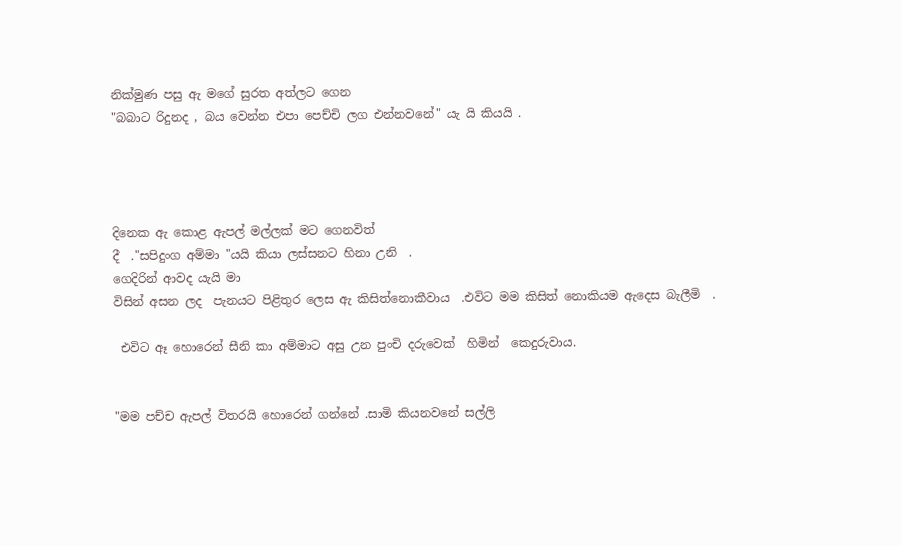නික්මුණ පසු ඇ මගේ සුරත අත්ලට ගෙන
"බබාට රිදුනද , බය වෙන්න එපා පෙච්චි ලග එන්නවනේ" යැ යි කියයි .




දිනෙක ඇ කොළ ඇපල් මල්ලක් මට ගෙනවිත්
දී  ."සපිදුංග අම්මා "යයි කියා ලස්සනට හිනා උනි  .
ගෙදිරින් ආවද යැයි මා
විසින් අසන ලද  පැනයට පිළිතුර ලෙස ඇ කිසිත්නොකීවාය  .එවිට මම කිසිත් නොකියම ඇදෙස බැලීමි  .

 එවිට ඈ හොරෙන් සීනි කා අම්මාට අසු උන පුංචි දරුවෙක්  හිමින්  කෙදුරුවාය.


"මම පච්ච ඇපල් විතරයි හොරෙන් ගන්නේ .සාමි කියනවනේ සල්ලි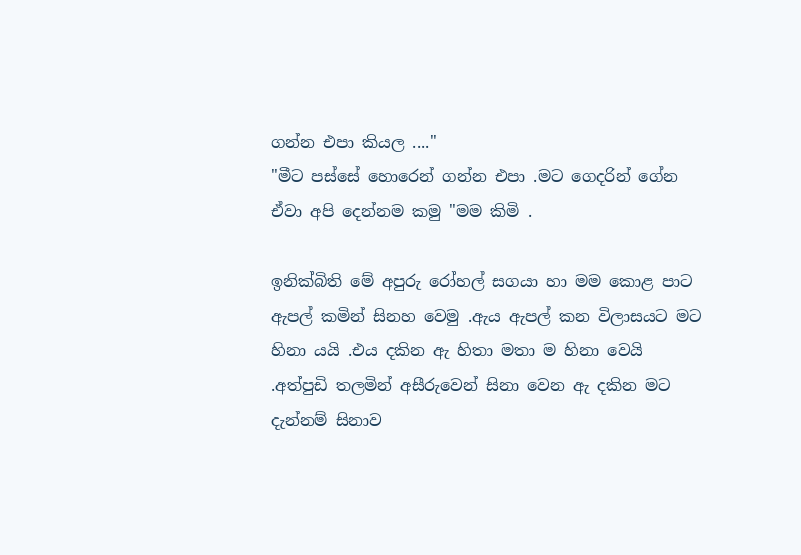ගන්න එපා කියල ...."
"මීට පස්සේ හොරෙන් ගන්න එපා .මට ගෙදරින් ගේන ඒවා අපි දෙන්නම කමු "මම කිමි .

ඉනික්බිති මේ අපුරු රෝහල් සගයා හා මම කොළ පාට ඇපල් කමින් සිනහ වෙමු .ඇය ඇපල් කන විලාසයට මට හිනා යයි .එය දකින ඇ හිතා මතා ම හිනා වෙයි .අත්පුඩි තලමින් අසීරුවෙන් සිනා වෙන ඇ දකින මට දැන්නම් සිනාව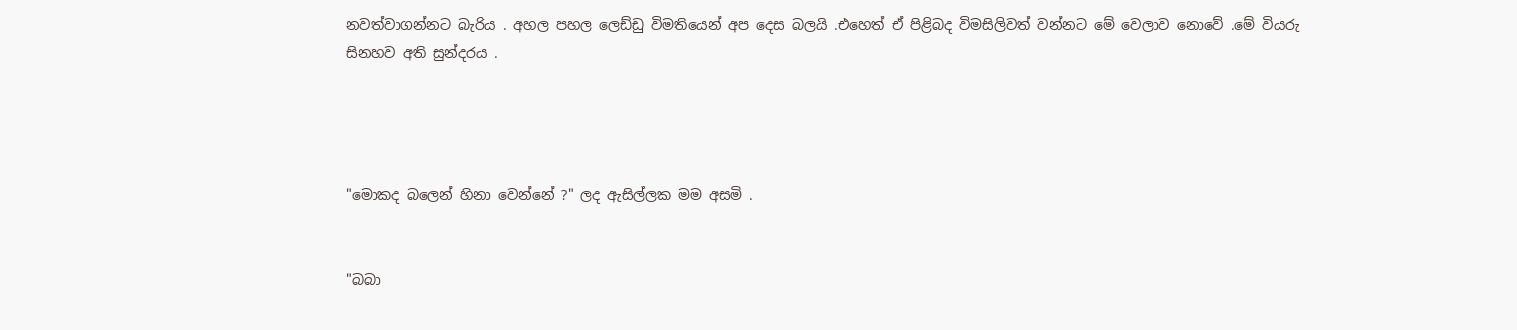නවත්වාගන්නට බැරිය . අහල පහල ලෙඩ්ඩු විමතියෙන් අප දෙස බලයි .එහෙත් ඒ පිළිබද විමසිලිවත් වන්නට මේ වෙලාව නොවේ .මේ වියරු සිනහව අති සුන්දරය .




"මොකද බලෙන් හිනා වෙන්නේ ?" ලද ඇසිල්ලක මම අසමි .


"බබා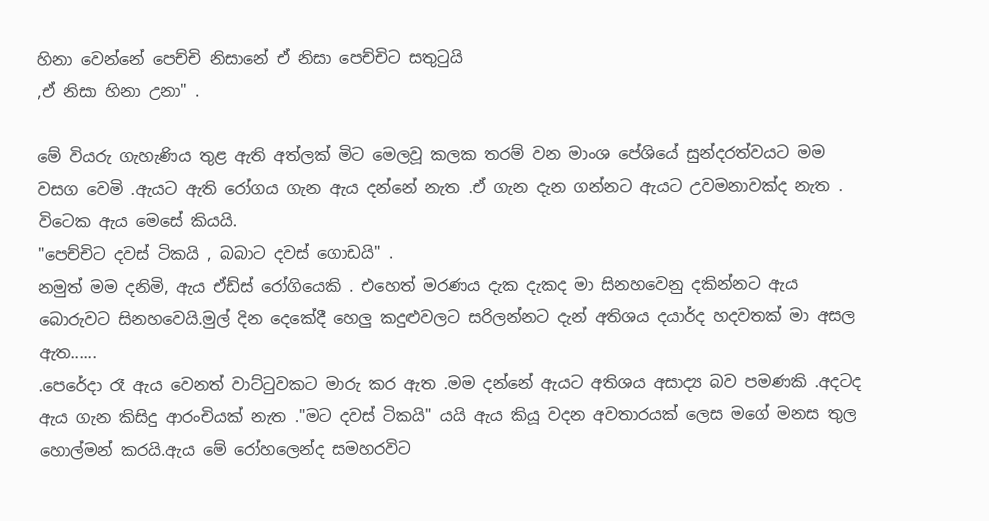හිනා වෙන්නේ පෙච්චි නිසානේ ඒ නිසා පෙච්චිට සතුටුයි
,ඒ නිසා හිනා උනා" .

මේ වියරු ගැහැණිය තුළ ඇති අත්ලක් මිට මෙලවූ කලක තරම් වන මාංශ පේශියේ සුන්දරත්වයට මම වසග වෙමි .ඇයට ඇති රෝගය ගැන ඇය දන්නේ නැත .ඒ ගැන දැන ගන්නට ඇයට උවමනාවක්ද නැත . විටෙක ඇය මෙසේ කියයි.
"පෙච්චිට දවස් ටිකයි , බබාට දවස් ගොඩයි" .
නමුත් මම දනිමි, ඇය ඒඩ්ස් රෝගියෙකි . එහෙත් මරණය දැක දැකද මා සිනහවෙනු දකින්නට ඇය බොරුවට සිනහවෙයි.මුල් දින දෙකේදී හෙලු කදුළුවලට සරිලන්නට දැන් අතිශය දයාර්ද හදවතක් මා අසල ඇත......
.පෙරේදා රෑ ඇය වෙනත් වාට්ටුවකට මාරු කර ඇත .මම දන්නේ ඇයට අතිශය අසාද්‍ය බව පමණකි .අදටද ඇය ගැන කිසිදු ආරංචියක් නැත ."මට දවස් ටිකයි" යයි ඇය කියූ වදන අවතාරයක් ලෙස මගේ මනස තුල හොල්මන් කරයි.ඇය මේ රෝහලෙන්ද සමහරවිට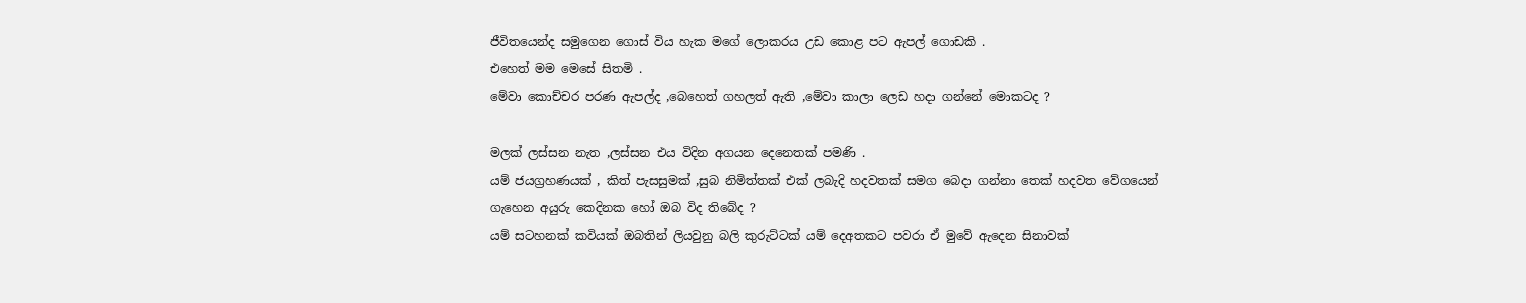ජීවිතයෙන්ද සමුගෙන ගොස් විය හැක මගේ ලොකරය උඩ කොළ පට ඇපල් ගොඩකි .
එහෙත් මම මෙසේ සිතමි .
මේවා කොච්චර පරණ ඇපල්ද ,බෙහෙත් ගහලත් ඇති ,මේවා කාලා ලෙඩ හදා ගන්නේ මොකටද ?

මලක් ලස්සන නැත ,ලස්සන එය විදින අගයන දෙනෙතක් පමණි .
යම් ජයග්‍රහණයක් , කිත් පැසසුමක් ,සුබ නිමිත්තක් එක් ලබැදි හදවතක් සමග බෙදා ගන්නා තෙක් හදවත වේගයෙන් ගැහෙන අයුරු කෙදිනක හෝ ඔබ විද තිබේද ?
යම් සටහනක් කවියක් ඔබතින් ලියවුනු බලි කුරුට්ටක් යම් දෙඅතකට පවරා ඒ මුවේ ඇදෙන සිනාවක්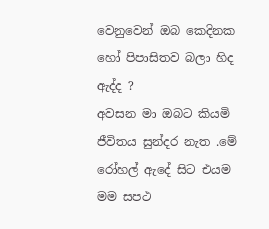වෙනුවෙන් ඔබ කෙදිනක හෝ පිපාසිතව බලා හිද ඇද්ද ?
අවසන මා ඔබට කියමි ජීවිතය සුන්දර නැත .මේ රෝහල් ඇදේ සිට එයම මම සපථ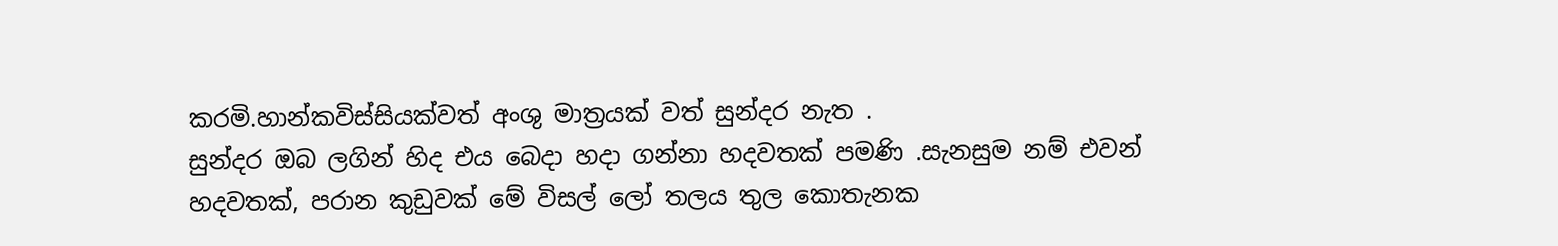කරමි.හාන්කවිස්සියක්වත් අංශු මාත්‍රයක් වත් සුන්දර නැත .
සුන්දර ඔබ ලගින් හිද එය බෙදා හදා ගන්නා හදවතක් පමණි .සැනසුම නම් එවන් හදවතක්, පරාන කුඩුවක් මේ විසල් ලෝ තලය තුල කොතැනක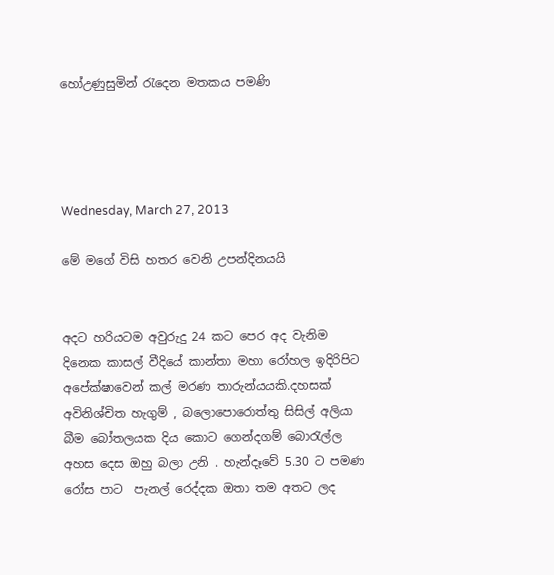හෝඋණුසුමින් රැදෙන මතකය පමණි




Wednesday, March 27, 2013

මේ මගේ විසි හතර වෙනි උපන්දිනයයි


අදට හරියටම අවුරුදු 24 කට පෙර අද වැනිම දිනෙක කාසල් වීදියේ කාන්තා මහා රෝහල ඉදිරිපිට අපේක්ෂාවෙන් කල් මරණ තාරුන්යයකි.දහසක් අවිනිශ්චිත හැගුම් , බලොපොරොත්තු සිසිල් අලියා බීම බෝතලයක දිය කොට ගෙන්දගම් බොරැල්ල අහස දෙස ඔහු බලා උනි . හැන්දෑවේ 5.30 ට පමණ රෝස පාට  පැනල් රෙද්දක ඔතා තම අතට ලද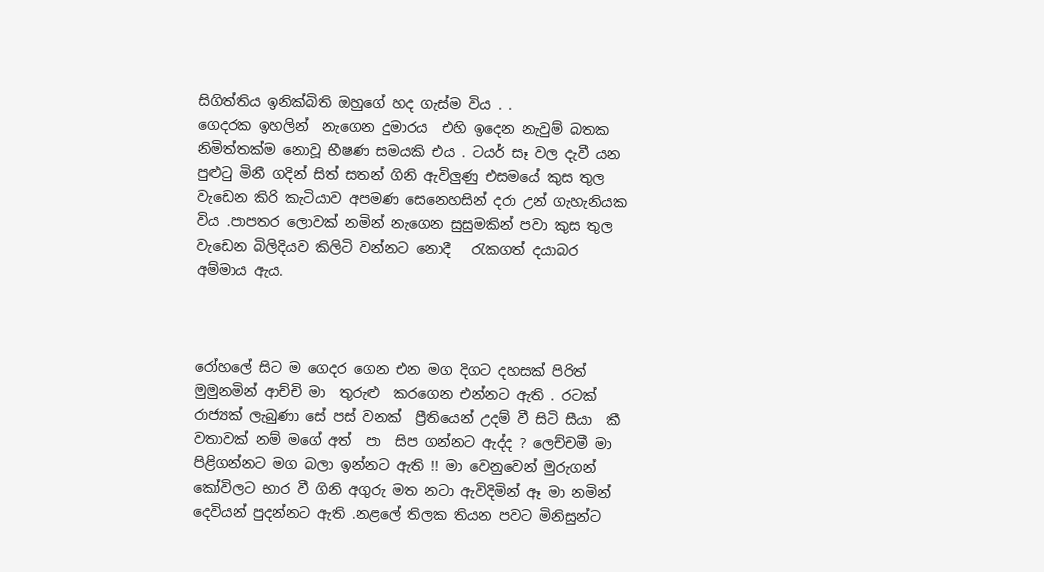සිගිත්තිය ඉනික්බිති ඔහුගේ හද ගැස්ම විය . .
ගෙදරක ඉහලින්  නැගෙන දුමාරය  එහි ඉදෙන නැවුම් බතක නිමිත්තක්ම නොවූ භීෂණ සමයකි එය . ටයර් සෑ වල දැවී යන පුළුටු මිනී ගදින් සිත් සතන් ගිනි ඇවිලුණු එසමයේ කුස තුල වැඩෙන කිරි කැටියාව අපමණ සෙනෙහසින් දරා උන් ගැහැනියක විය .පාපතර ලොවක් නමින් නැගෙන සුසුමකින් පවා කුස තුල වැඩෙන බිලිදියව කිලිටි වන්නට නොදී   රැකගත් දයාබර අම්මාය ඇය.



රෝහලේ සිට ම ගෙදර ගෙන එන මග දිගට දහසක් පිරිත් මුමුනමින් ආච්චි මා  තුරුළු  කරගෙන එන්නට ඇති . රටක් රාජ්‍යක් ලැබුණා සේ පස් වනක්  ප්‍රීතියෙන් උදම් වී සිටි සීයා  කී වතාවක් නම් මගේ අත්  පා  සිප ගන්නට ඇද්ද ? ලෙච්චමී මා පිළිගන්නට මග බලා ඉන්නට ඇති !! මා වෙනුවෙන් මුරුගන්  කෝවිලට භාර වී ගිනි අගුරු මත නටා ඇවිදිමින් ඈ මා නමින් දෙවියන් පුදන්නට ඇති .නළලේ තිලක තියන පවට මිනිසුන්ට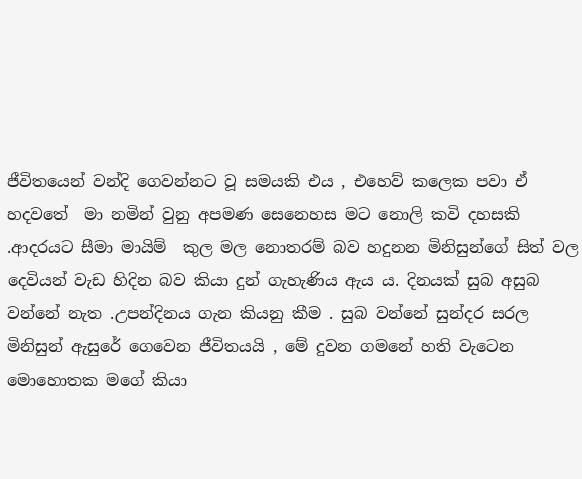ජීවිතයෙන් වන්දි ගෙවන්නට වූ සමයකි එය , එහෙව් කලෙක පවා ඒ හදවතේ  මා නමින් වුනු අපමණ සෙනෙහස මට නොලි කවි දහසකි  .ආදරයට සීමා මායිම්  කුල මල නොතරම් බව හදුනන මිනිසුන්ගේ සිත් වල දෙවියන් වැඩ හිදින බව කියා දුන් ගැහැණිය ඇය ය. දිනයක් සුබ අසුබ වන්නේ නැත .උපන්දිනය ගැන කියනු කීම . සුබ වන්නේ සුන්දර සරල මිනිසුන් ඇසුරේ ගෙවෙන ජීවිතයයි , මේ දුවන ගමනේ හති වැටෙන මොහොතක මගේ කියා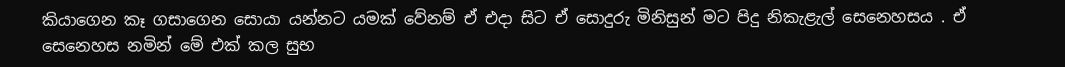කියාගෙන කෑ ගසාගෙන සොයා යන්නට යමක් වේනම් ඒ එදා සිට ඒ සොදුරු මිනිසුන් මට පිදු නිකැළැල් සෙනෙහසය . ඒ සෙනෙහස නමින් මේ එක් කල සුභ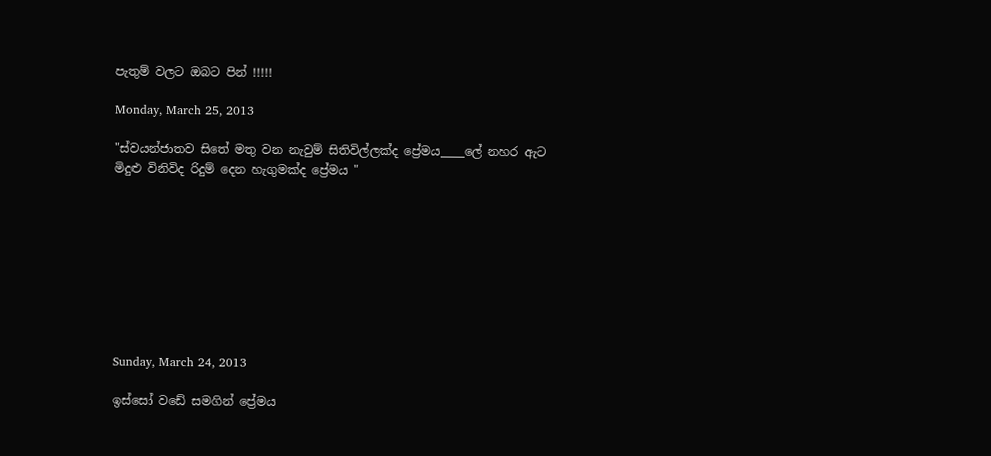පැතුම් වලට ඔබට පින් !!!!!

Monday, March 25, 2013

"ස්වයන්ජාතව සිතේ මතු වන නැවුම් සිතිවිල්ලක්ද ප්‍රේමය____ලේ නහර ඇට මිදුළු විනිවිද රිදුම් දෙන හැගුමක්ද ප්‍රේමය "









Sunday, March 24, 2013

ඉස්සෝ වඩේ සමගින් ප්‍රේමය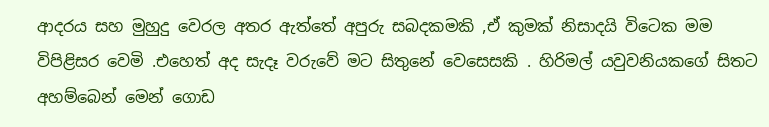ආදරය සහ මුහුදු වෙරල අතර ඇත්තේ අපුරු සබදකමකි ,ඒ කුමක් නිසාදයි විටෙක මම විපිළිසර වෙමි .එහෙත් අද සැදෑ වරුවේ මට සිතුනේ වෙසෙසකි . හිරිමල් යවුවනියකගේ සිතට අහම්බෙන් මෙන් ගොඩ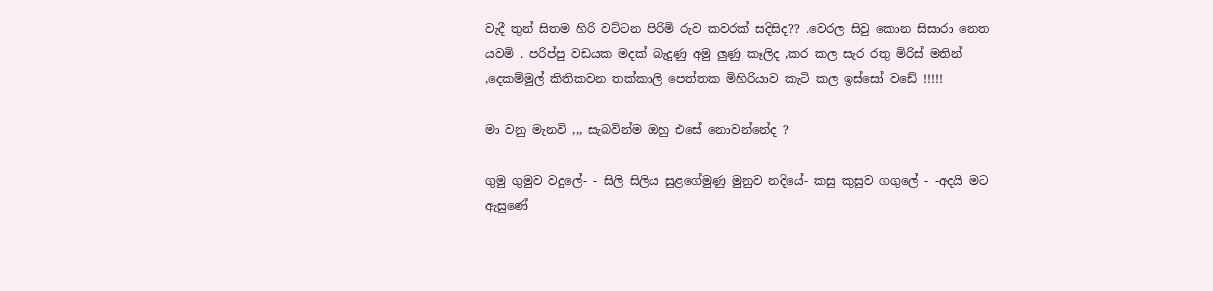වැදී තුන් සිතම හිරි වට්ටන පිරිමි රුව කවරක් සදිසිද?? .වෙරල සිවු කොන සිසාරා නෙත යවමි . පරිප්පු වඩයක මදක් බැදුණු අමු ලුණු කෑලිද ,කර කල සැර රතු මිරිස් මතින් ,දෙකම්මුල් කිතිකවන තක්කාලි පෙත්තක මිහිරියාව කැටි කල ඉස්සෝ වඩේ !!!!!

මා වනු මැනවි ,,, සැබවින්ම ඔහු එසේ නොවන්නේද ?

ගුමු ගුමුව වදුලේ- - සිලි සිලිය සුළගේමුණු මුනුව නදියේ- කසු කුසුව ගගුලේ - -අදයි මට ඇසුණේ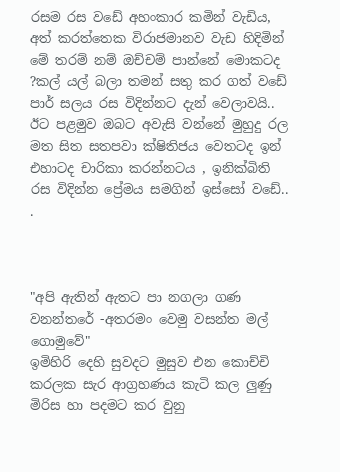රසම රස වඩේ අහංකාර කමින් වැඩිය, අත් කරත්තෙක විරාජමානව වැඩ හිදිමින් මේ තරම් නම් ඔච්චම් පාන්නේ මොකටද ?කල් යල් බලා තමන් සතු කර ගත් වඩේ පාර් සලය රස විදින්නට දැන් වෙලාවයි.. ඊට පළමුව ඔබට අවැසි වන්නේ මුහුදු රල මත සිත සතපවා ක්ෂිතිජය වෙතටද ඉන් එහාටද චාරිකා කරන්නටය , ඉනික්බිති රස විදින්න ප්‍රේමය සමගින් ඉස්සෝ වඩේ.. .



"අපි ඇතින් ඇතට පා නගලා ගණ වනන්තරේ -අතරමං වෙමු වසන්ත මල් ගොමුවේ"
ඉමිහිරි දෙහි සුවදට මුසුව එන කොච්චි කරලක සැර ආග්‍රහණය කැටි කල ලුණු මිරිස හා පදමට කර වුනු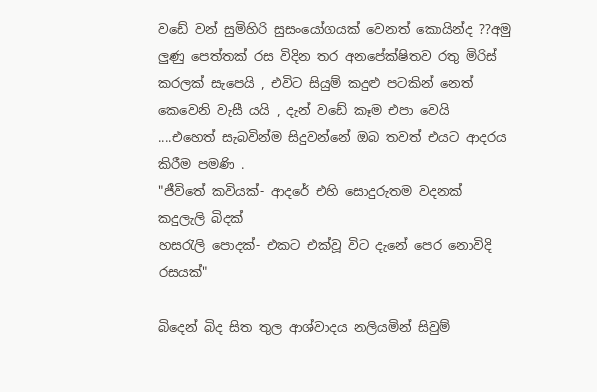වඩේ වන් සුමිහිරි සුසංයෝගයක් වෙනත් කොයින්ද ??අමු ලුණු පෙත්තක් රස විදින තර අනපේක්ෂිතව රතු මිරිස් කරලක් සැපෙයි , එවිට සියුම් කදුළු පටකින් නෙත් කෙවෙනි වැසී යයි , දැන් වඩේ කෑම එපා වෙයි ....එහෙත් සැබවින්ම සිදුවන්නේ ඔබ තවත් එයට ආදරය කිරීම පමණි .
"ජීවිතේ කවියක්- ආදරේ එහි සොදුරුතම වදනක් කදුලැලි බිදක්
හසරැලි පොදක්- එකට එක්වූ විට දැනේ පෙර නොවිදි රසයක්"

බිදෙන් බිද සිත තුල ආශ්වාදය නලියමින් සිවුම්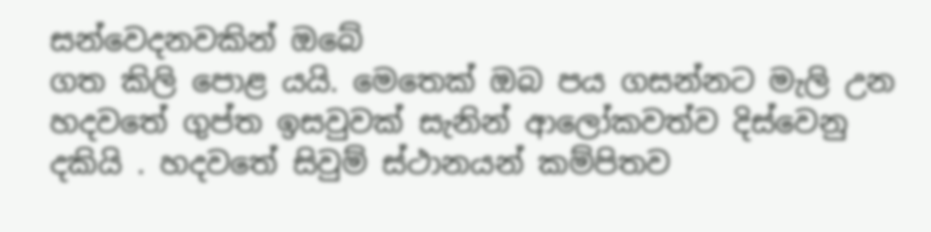සන්වෙදනවකින් ඔබේ
ගත කිලි පොළ යයි. මෙතෙක් ඔබ පය ගසන්නට මැලි උන හදවතේ ගුප්ත ඉසවුවක් සැනින් ආලෝකවත්ව දිස්වෙනු දකියි . හදවතේ සිවුම් ස්ථානයන් කම්පිතව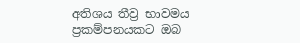අතිශය තීව්‍ර භාවමය ප්‍රකම්පනයකට ඔබ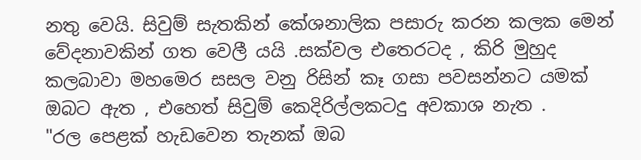නතු වෙයි. සිවුම් සැතකින් කේශනාලික පසාරු කරන කලක මෙන් වේදනාවකින් ගත වෙලී යයි .සක්වල එතෙරටද , කිරි මුහුද කලබාවා මහමෙර සසල වනු රිසින් කෑ ගසා පවසන්නට යමක් ඔබට ඇත , එහෙත් සිවුම් කෙදිරිල්ලකටදු අවකාශ නැත .
"රල පෙළක් හැඩවෙන තැනක් ඔබ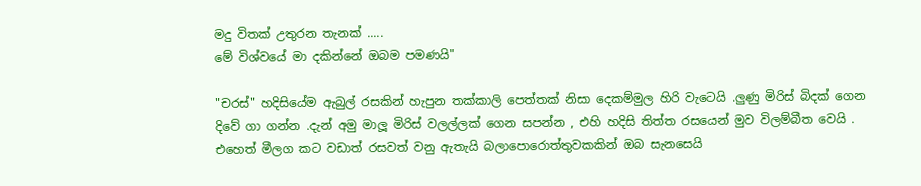මදු විතක් උතුරන තැනක් .....
මේ විශ්වයේ මා දකින්නේ ඔබම පමණයි"

"චරස්" හදිසියේම ඇබුල් රසකින් හැපුන තක්කාලි පෙත්තක් නිසා දෙකම්මුල හිරි වැටෙයි .ලුණු මිරිස් බිදක් ගෙන දිවේ ගා ගන්න .දැන් අමු මාලූ මිරිස් වලල්ලක් ගෙන සපන්න , එහි හදිසි තිත්ත රසයෙන් මුව විලම්බීත වෙයි . එහෙත් මීලග කට වඩාත් රසවත් වනු ඇතැයි බලාපොරොත්තුවකකින් ඔබ සැනසෙයි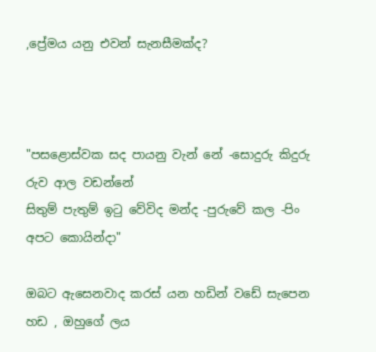,ප්‍රේමය යනු එවන් සැනසීමක්ද?



"පසළොස්වක සද පායනු වැන් නේ -සොදුරු කිදුරු රුව ආල වඩන්නේ
සිතුම් පැතුම් ඉටු වේවිද මන්ද -පුරුවේ කල -පිං අපට කොයින්දා"

ඔබට ඇසෙනවාද කරස් යන හඩින් වඩේ සැපෙන හඩ , ඔහුගේ ලය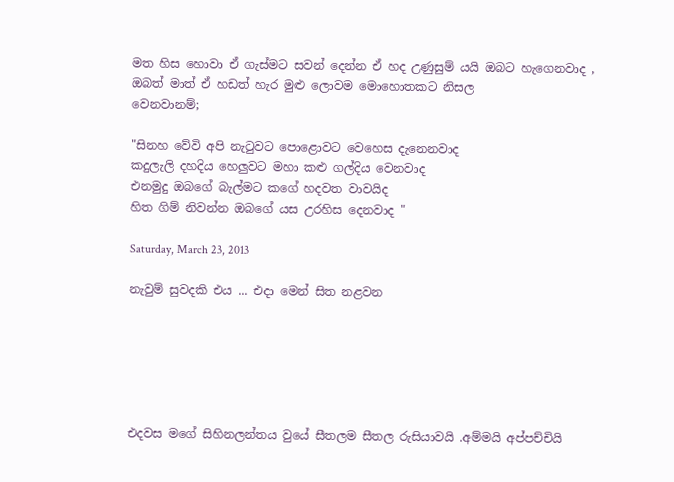මත හිස හොවා ඒ ගැස්මට සවන් දෙන්න ඒ හද උණුසුම් යයි ඔබට හැගෙනවාද , ඔබත් මාත් ඒ හඩත් හැර මුළු ලොවම මොහොතකට නිසල
වෙනවානම්;

"සිනහ වේවි අපි නැටුවට පොළොවට වෙහෙස දැනෙනවාද
කදුලැලි දහදිය හෙලුවට මහා කළු ගල්දිය වෙනවාද
එනමුදු ඔබගේ බැල්මට කගේ හදවත වාවයිද
හිත ගිම් නිවන්න ඔබගේ යස උරහිස දෙනවාද "

Saturday, March 23, 2013

නැවුම් සුවදකි එය ... එදා මෙන් සිත නළවන






එදවස මගේ සිහිනලන්තය වුයේ සීතලම සීතල රුසියාවයි .අම්මයි අප්පච්චියි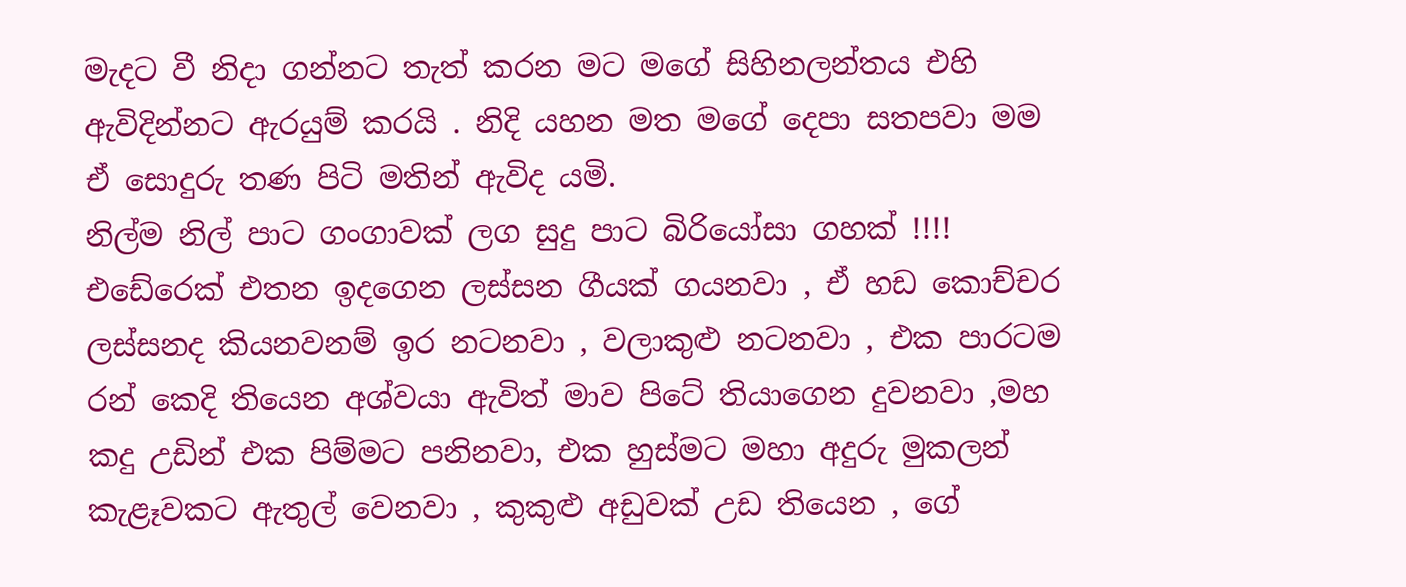මැදට වී නිදා ගන්නට තැත් කරන මට මගේ සිහිනලන්තය එහි ඇවිදින්නට ඇරයුම් කරයි . නිදි යහන මත මගේ දෙපා සතපවා මම ඒ සොදුරු තණ පිටි මතින් ඇවිද යමි.
නිල්ම නිල් පාට ගංගාවක් ලග සුදු පාට බිරියෝසා ගහක් !!!! එඩේරෙක් එතන ඉදගෙන ලස්සන ගීයක් ගයනවා , ඒ හඩ කොච්චර ලස්සනද කියනවනම් ඉර නටනවා , වලාකුළු නටනවා , එක පාරටම රන් කෙදි තියෙන අශ්වයා ඇවිත් මාව පිටේ තියාගෙන දුවනවා ,මහ කදු උඩින් එක පිම්මට පනිනවා, එක හුස්මට මහා අදුරු මුකලන් කැළෑවකට ඇතුල් වෙනවා , කුකුළු අඩුවක් උඩ තියෙන , ගේ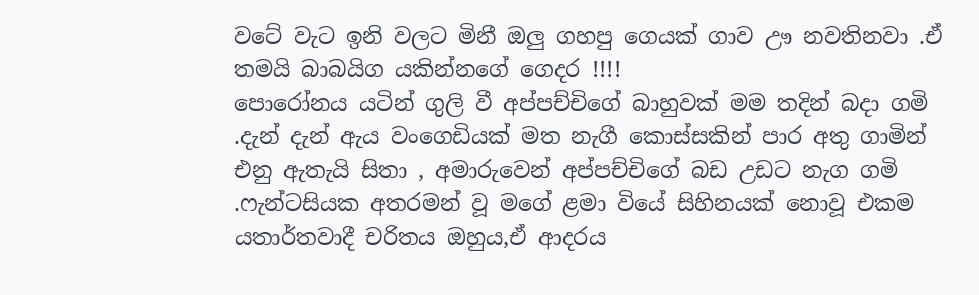වටේ වැට ඉනි වලට මිනී ඔලු ගහපු ගෙයක් ගාව ඌ නවතිනවා .ඒ තමයි බාබයිග යකින්නගේ ගෙදර !!!!
පොරෝනය යටින් ගුලි වී අප්පච්චිගේ බාහුවක් මම තදින් බදා ගමි .දැන් දැන් ඇය වංගෙඩියක් මත නැගී කොස්සකින් පාර අතු ගාමින් එනු ඇතැයි සිතා , අමාරුවෙන් අප්පච්චිගේ බඩ උඩට නැග ගමි .ෆැන්ටසියක අතරමන් වූ මගේ ළමා වියේ සිහිනයක් නොවූ එකම යතාර්තවාදී චරිතය ඔහුය,ඒ ආදරය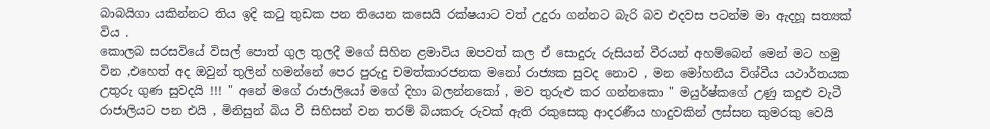බාබයිගා යකින්නට තිය ඉදි කටු තුඩක පන තියෙන කසෙයි රක්ෂයාට වත් උදුරා ගන්නට බැරි බව එදවස පටන්ම මා ඇදහූ සත්‍යක් විය .
කොලබ සරසවියේ විසල් පොත් ගුල තුලදී මගේ සිහින ළමාවිය ඔපවත් කල ඒ සොදුරු රුසියන් වීරයන් අහම්බෙන් මෙන් මට හමු වින ,එහෙත් අද ඔවුන් තුලින් හමන්නේ පෙර පුරුදු චමත්කාරජනක මනෝ රාජ්‍යක සුවද නොව , මන මෝහනීය විශ්වීය යථාර්තයක උතුරු ගුණ සුවදයි !!! " අනේ මගේ රාජාලියෝ මගේ දිහා බලන්නකෝ , මව තුරුළු කර ගන්නකො " මයුර්ෂ්කගේ උණු කදුළු වැටී රාජාලියට පන එයි , මිනිසුන් බිය වී සිහිසන් වන තරම් බියකරු රුවක් ඇති රකුසෙකු ආදරණීය හාදුවකින් ලස්සන කුමරකු වෙයි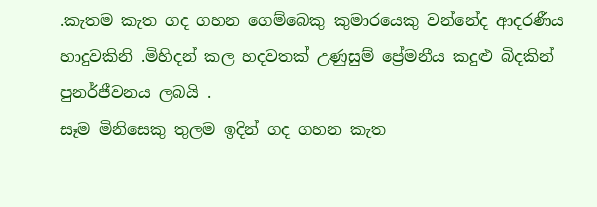.කැතම කැත ගද ගහන ගෙම්බෙකු කුමාරයෙකු වන්නේද ආදරණීය හාදුවකිනි .මිහිදන් කල හදවතක් උණුසුම් ප්‍රේමනීය කදුළු බිදකින් පුනර්ජීවනය ලබයි .
සෑම මිනිසෙකු තුලම ඉදින් ගද ගහන කැත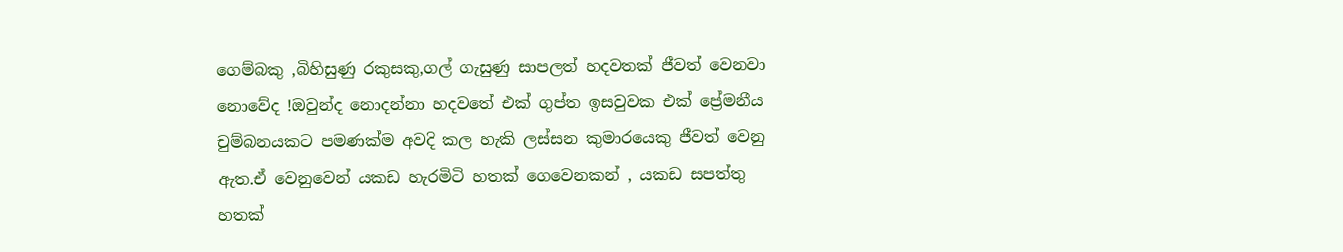ගෙම්බකු ,බිහිසුණු රකුසකු,ගල් ගැසුණු සාපලත් හදවතක් ජීවත් වෙනවා නොවේද !ඔවුන්ද නොදන්නා හදවතේ එක් ගුප්ත ඉසවුවක එක් ප්‍රේමනීය චුම්බනයකට පමණක්ම අවදි කල හැකි ලස්සන කුමාරයෙකු ජීවත් වෙනු ඇත.ඒ වෙනුවෙන් යකඩ හැරමිටි හතක් ගෙවෙනකන් , යකඩ සපත්තු හතක්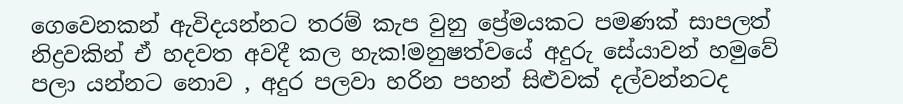ගෙවෙනකන් ඇවිදයන්නට තරම් කැප වුනු ප්‍රේමයකට පමණක් සාපලත් නිද්‍රවකින් ඒ හදවත අවදී කල හැක!මනුෂත්වයේ අදුරු සේයාවන් හමුවේ පලා යන්නට නොව , අදුර පලවා හරින පහන් සිළුවක් දල්වන්නටද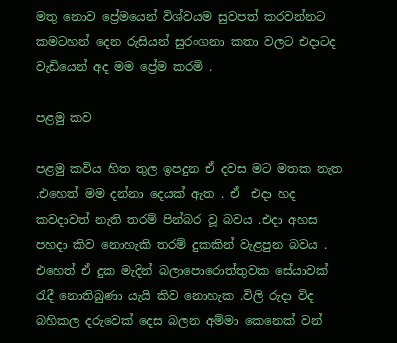මතු නොව ප්‍රේමයෙන් විශ්වයම සුවපත් කරවන්නට කමටහන් දෙන රුසියන් සුරංගනා කතා වලට එදාටද වැඩියෙන් අද මම ප්‍රේම කරමි .

පළමු කව

පළමු කවිය හිත තුල ඉපදුන ඒ දවස මට මතක නැත .එහෙත් මම දන්නා දෙයක් ඇත . ඒ  එදා හද කවදාවත් නැති තරම් පින්බර වූ බවය .එදා අහස පහදා කිව නොහැකි තරම් දුකකින් වැළපුන බවය . එහෙත් ඒ දුක මැදින් බලාපොරොත්තුවක සේයාවක් රැදී නොතිබුණා යැයි කිව නොහැක .විලි රුදා විද බහිකල දරුවෙක් දෙස බලන අම්මා කෙනෙක් වන්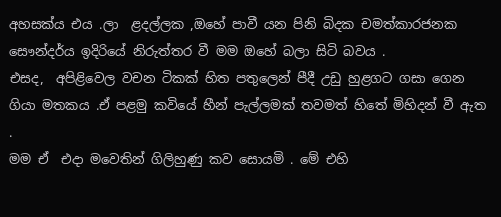අහසක්ය එය .ලා  ළදල්ලක ,ඔහේ පාවී යන පිනි බිදක චමත්කාරජනක සෞන්දර්ය ඉදිරියේ නිරුත්තර වී මම ඔහේ බලා සිටි බවය .
එසද,  අපිළිවෙල වචන ටිකක් හිත පතුලෙන් පීදී උඩු හුළගට ගසා ගෙන ගියා මතකය .ඒ පළමු කවියේ හීන් පැල්ලමක් තවමත් හිතේ මිහිදන් වී ඇත .
මම ඒ  එදා මවෙතින් ගිලිහුණු කව සොයමි . මේ එහි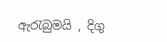ඇරැබුමයි , දිගු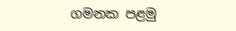ගමනක පළමු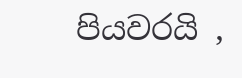පියවරයි ,